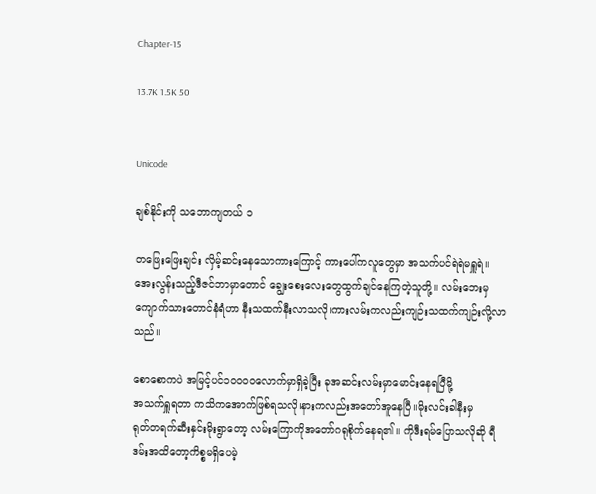Chapter-15

13.7K 1.5K 50


Unicode

ချစ်နိုင်းကို သဘောကျတယ် ၁

တဖြေးဖြေးချင်း လှိမ့်ဆင်းနေသောကားကြောင့် ကားပေါ်ကလူတွေမှာ အသက်ပင်ရဲရဲမရှူရဲ။အေးလွန်းသည့်ဒီဇင်ဘာမှာတောင် ချွေးစေးလေးတွေထွက်ချင်နေကြတဲ့သူတို့။ လမ်းဘေးမှ ကျောက်သားတောင်နံရံဟာ နီးသထက်နီးလာသလို၊ကားလမ်းကလည်းကျဉ်းသထက်ကျဉ်းလို့လာသည်။

စောစောကပဲ အမြင့်ပင်၁၀၀၀၀လောက်မှာရှိခဲ့ပြီး ခုအဆင်းလမ်းမှာမောင်းနေရပြီမို့
အသက်ရှူရတာ ကသိကအောက်ဖြစ်ရသလို၊နားကလည်းအတော်အူနေပြီ။မိုးလင်းခါနီးမှ
ရုတ်တရက်ဆီးနှင်းမိုးရွာတော့ လမ်းကြောကိုအတော်ဂရုစိုက်နေရ၏။ ကိုဒီးရမ်ပြောသလိုဆို ရီဒမ်းအထိတော့ကိစ္စမရှိပေမဲ့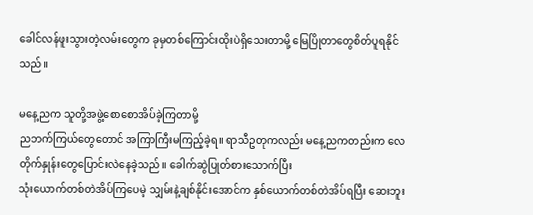ခေါင်လန်ဖူးသွားတဲ့လမ်းတွေက ခုမှတစ်ကြောင်းထိုးပဲရှိသေးတာမို့ မြေပြိုတာတွေစိတ်ပူရနိုင်သည်။

မနေ့ညက သူတို့အ‌ဖွဲ့စောစောအိပ်ခဲ့ကြတာမို့
ညဘက်ကြယ်တွေတောင် အကြာကြီးမကြည့်ခဲ့ရ။ ရာသီဥတုကလည်း မနေ့ညကတည်းက လေတိုက်နှုန်းတွေပြောင်းလဲနေခဲ့သည်။ ခေါက်ဆွဲပြုတ်စားသောက်ပြီး
သုံးယောက်တစ်တဲအိပ်ကြပေမဲ့ သျှမ်းနဲ့ချစ်နိုင်းအောင်က နှစ်ယောက်တစ်တဲအိပ်ရပြီး ဆေးဘူး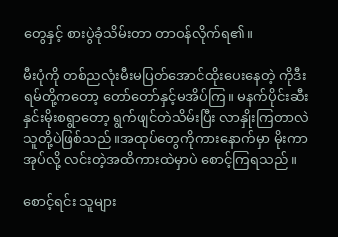တွေနှင့် စားပွဲခုံသိမ်းတာ တာဝန်လိုက်ရ၏။

မီးပုံကို တစ်ညလုံးမီးမပြတ်အောင်ထိုးပေးနေတဲ့ ကိုဒီးရမ်တို့ကတော့ တော်တော်နှင့်မအိပ်ကြ။ မနက်ပိုင်းဆီးနှင်းမိုးစရွာတော့ ရွက်ဖျင်တဲသိမ်းပြီး လာနှိုးကြတာလဲ သူတို့ပဲဖြစ်သည်။အထုပ်တွေကိုကားနောက်မှာ မိုးကာအုပ်လို့ လင်းတဲ့အထိကားထဲမှာပဲ စောင့်ကြရသည်။

စောင့်ရင်း သူများ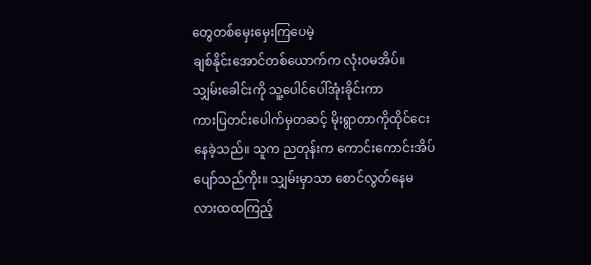တွေတစ်မှေးမှေးကြပေမဲ့
ချစ်နိုင်းအောင်တစ်ယောက်က လုံးဝမအိပ်။
သျှမ်းခေါင်းကို သူ့ပေါင်ပေါ်အုံးခိုင်းကာ
ကားပြတင်းပေါက်မှတဆင့် မိုးရွာတာကိုထိုင်ငေးနေခဲ့သည်။ သူက ညတုန်းက ကောင်းကောင်းအိပ်ပျော်သည်ကိုး။ သျှမ်းမှာသာ စောင်လွတ်နေမလားထထကြည့်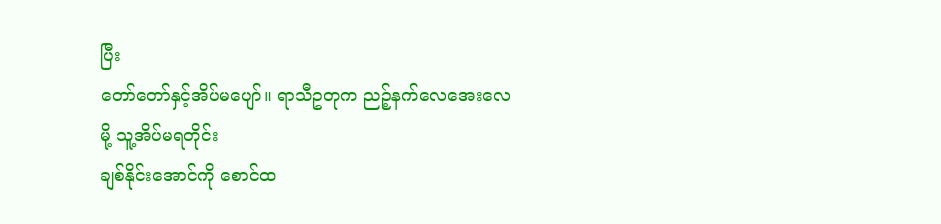ပြီး
တော်တော်နှင့်အိပ်မပျော်။ ရာသီဥတုက ညဉ့်နက်လေအေးလေမို့ သူ့အိပ်မရတိုင်း
ချစ်နိုင်းအောင်ကို စောင်ထ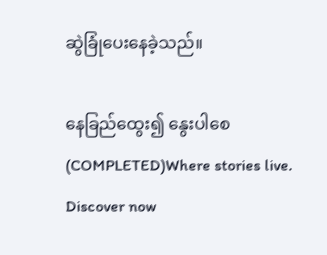ဆွဲခြုံပေးနေခဲ့သည်။

နေခြည်ထွေး၍ နွေးပါစေ(COMPLETED)Where stories live. Discover now